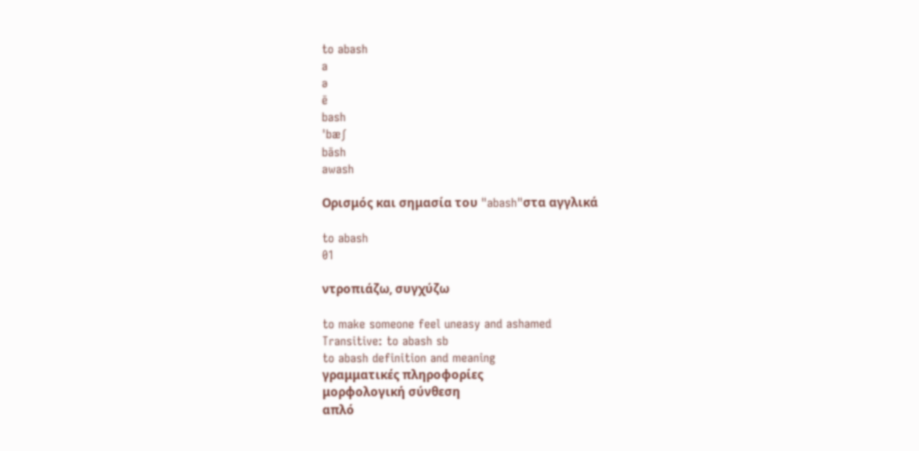to abash
a
ə
ē
bash
ˈbæʃ
bāsh
awash

Ορισμός και σημασία του "abash"στα αγγλικά

to abash
01

ντροπιάζω, συγχύζω

to make someone feel uneasy and ashamed
Transitive: to abash sb
to abash definition and meaning
γραμματικές πληροφορίες
μορφολογική σύνθεση
απλό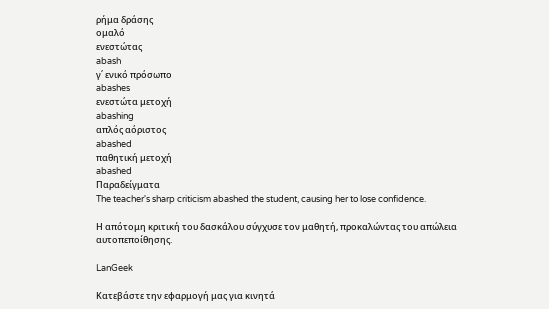ρήμα δράσης
ομαλό
ενεστώτας
abash
γ΄ ενικό πρόσωπο
abashes
ενεστώτα μετοχή
abashing
απλός αόριστος
abashed
παθητική μετοχή
abashed
Παραδείγματα
The teacher's sharp criticism abashed the student, causing her to lose confidence.

Η απότομη κριτική του δασκάλου σύγχυσε τον μαθητή, προκαλώντας του απώλεια αυτοπεποίθησης.

LanGeek

Κατεβάστε την εφαρμογή μας για κινητά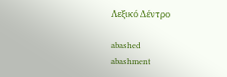Λεξικό Δέντρο

abashed
abashment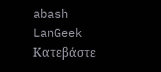abash
LanGeek
Κατεβάστε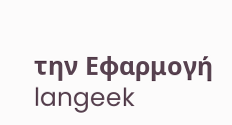την Εφαρμογή
langeek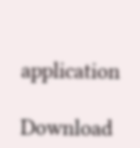application

Download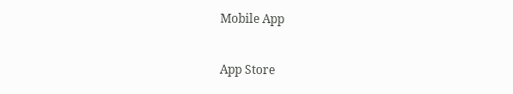Mobile App

App Store